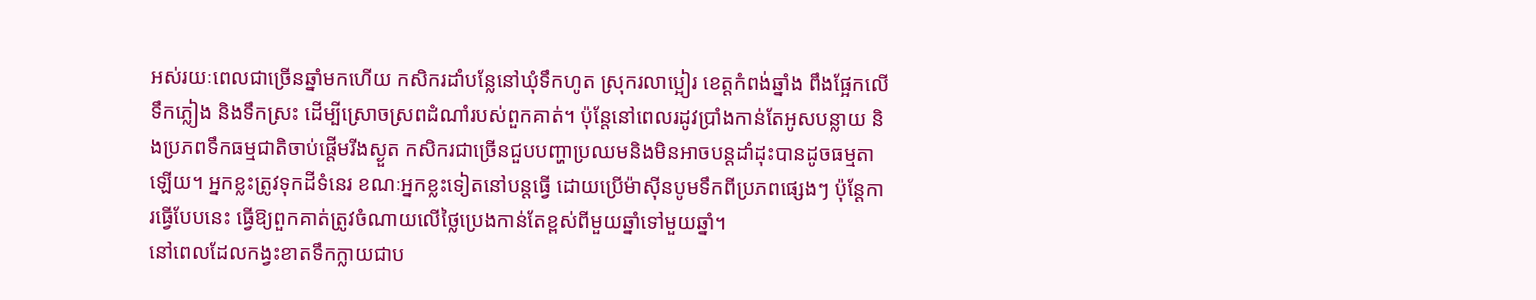អស់រយៈពេលជាច្រើនឆ្នាំមកហើយ កសិករដាំបន្លែនៅឃុំទឹកហូត ស្រុករលាប្អៀរ ខេត្តកំពង់ឆ្នាំង ពឹងផ្អែកលើទឹកភ្លៀង និងទឹកស្រះ ដើម្បីស្រោចស្រពដំណាំរបស់ពួកគាត់។ ប៉ុន្តែនៅពេលរដូវប្រាំងកាន់តែអូសបន្លាយ និងប្រភពទឹកធម្មជាតិចាប់ផ្តើមរីងស្ងួត កសិករជាច្រើនជួបបញ្ហាប្រឈមនិងមិនអាចបន្តដាំដុះបានដូចធម្មតាឡើយ។ អ្នកខ្លះត្រូវទុកដីទំនេរ ខណៈអ្នកខ្លះទៀតនៅបន្តធ្វើ ដោយប្រើម៉ាស៊ីនបូមទឹកពីប្រភពផ្សេងៗ ប៉ុន្តែការធ្វើបែបនេះ ធ្វើឱ្យពួកគាត់ត្រូវចំណាយលើថ្លៃប្រេងកាន់តែខ្ពស់ពីមួយឆ្នាំទៅមួយឆ្នាំ។
នៅពេលដែលកង្វះខាតទឹកក្លាយជាប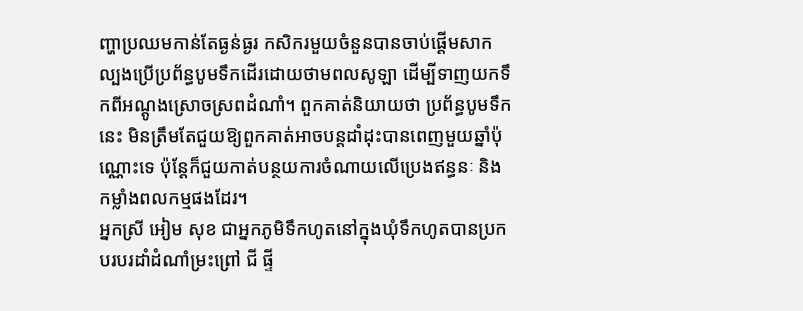ញ្ហាប្រឈមកាន់តែធ្ងន់ធ្ងរ កសិករមួយចំនួនបានចាប់ផ្តើមសាកល្បងប្រើប្រព័ន្ធបូមទឹកដើរដោយថាមពលសូឡា ដើម្បីទាញយកទឹកពីអណ្ដូងស្រោចស្រពដំណាំ។ ពួកគាត់និយាយថា ប្រព័ន្ធបូមទឹកនេះ មិនត្រឹមតែជួយឱ្យពួកគាត់អាចបន្តដាំដុះបានពេញមួយឆ្នាំប៉ុណ្ណោះទេ ប៉ុន្តែក៏ជួយកាត់បន្ថយការចំណាយលើប្រេងឥន្ធនៈ និងកម្លាំងពលកម្មផងដែរ។
អ្នកស្រី អៀម សុខ ជាអ្នកភូមិទឹកហូតនៅក្នុងឃុំទឹកហូតបានប្រកបរបរដាំដំណាំម្រះព្រៅ ជី ផ្ទី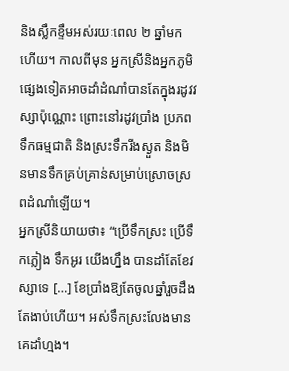និងស្លឹកខ្ទឹមអស់រយៈពេល ២ ឆ្នាំមកហើយ។ កាលពីមុន អ្នកស្រីនិងអ្នកភូមិផ្សេងទៀតអាចដាំដំណាំបានតែក្នុងរដូវវស្សាប៉ុណ្ណោះ ព្រោះនៅរដូវប្រាំង ប្រភពទឹកធម្មជាតិ និងស្រះទឹករីងស្ងួត និងមិនមានទឹកគ្រប់គ្រាន់សម្រាប់ស្រោចស្រពដំណាំឡើយ។
អ្នកស្រីនិយាយថា៖ “ប្រើទឹកស្រះ ប្រើទឹកភ្លៀង ទឹកអូរ យើងហ្នឹង បានដាំតែខែវស្សាទេ […] ខែប្រាំងឱ្យតែចូលឆ្នាំរួចដឹងតែងាប់ហើយ។ អស់ទឹកស្រះលែងមានគេដាំហ្មង។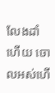លែងដាំហើយ ចោលអស់ហើ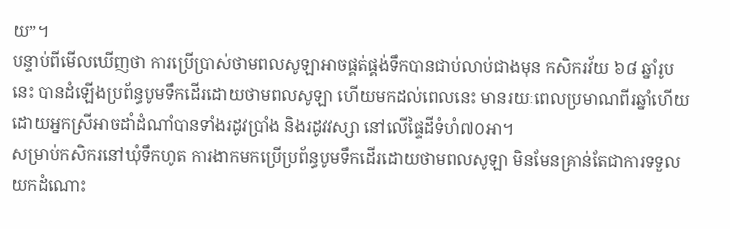យ”។
បន្ទាប់ពីមើលឃើញថា ការប្រើប្រាស់ថាមពលសូឡាអាចផ្គត់ផ្គង់ទឹកបានជាប់លាប់ជាងមុន កសិករវ័យ ៦៨ ឆ្នាំរូបនេះ បានដំឡើងប្រព័ន្ធបូមទឹកដើរដោយថាមពលសូឡា ហើយមកដល់ពេលនេះ មានរយៈពេលប្រមាណពីរឆ្នាំហើយ ដោយអ្នកស្រីអាចដាំដំណាំបានទាំងរដូវប្រាំង និងរដូវវស្សា នៅលើផ្ទៃដីទំហំ៧០អា។
សម្រាប់កសិករនៅឃុំទឹកហូត ការងាកមកប្រើប្រព័ន្ធបូមទឹកដើរដោយថាមពលសូឡា មិនមែនគ្រាន់តែជាការទទួលយកដំណោះ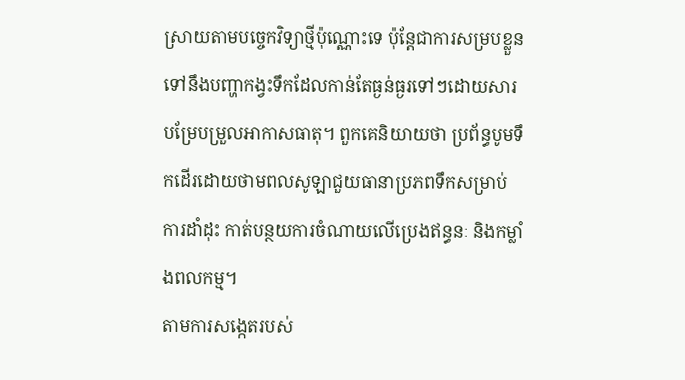ស្រាយតាមបច្ចេកវិទ្យាថ្មីប៉ុណ្ណោះទេ ប៉ុន្តែជាការសម្របខ្លួនទៅនឹងបញ្ហាកង្វះទឹកដែលកាន់តែធ្ងន់ធ្ងរទៅៗដោយសារបម្រែបម្រួលអាកាសធាតុ។ ពួកគេនិយាយថា ប្រព័ន្ធបូមទឹកដើរដោយថាមពលសូឡាជួយធានាប្រភពទឹកសម្រាប់ការដាំដុះ កាត់បន្ថយការចំណាយលើប្រេងឥន្ធនៈ និងកម្លាំងពលកម្ម។
តាមការសង្កេតរបស់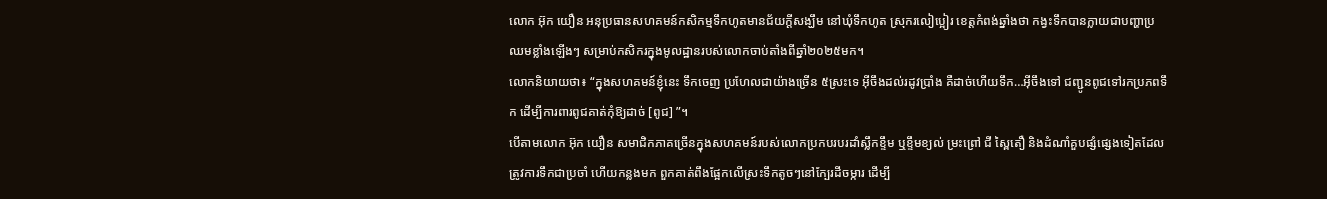លោក អ៊ុក យឿន អនុប្រធានសហគមន៍កសិកម្មទឹកហូតមានជ័យក្តីសង្ឃឹម នៅឃុំទឹកហូត ស្រុករលៀប្អៀរ ខេត្តកំពង់ឆ្នាំងថា កង្វះទឹកបានក្លាយជាបញ្ហាប្រឈមខ្លាំងឡើងៗ សម្រាប់កសិករក្នុងមូលដ្ឋានរបស់លោកចាប់តាំងពីឆ្នាំ២០២៥មក។
លោកនិយាយថា៖ “ក្នុងសហគមន៍ខ្ញុំនេះ ទឹកចេញ ប្រហែលជាយ៉ាងច្រើន ៥ស្រះទេ អ៊ីចឹងដល់រដូវប្រាំង គឺដាច់ហើយទឹក…អ៊ីចឹងទៅ ជញ្ជូនពូជទៅរកប្រភពទឹក ដើម្បីការពារពូជគាត់កុំឱ្យដាច់ [ពូជ] ”។
បើតាមលោក អ៊ុក យឿន សមាជិកភាគច្រើនក្នុងសហគមន៍របស់លោកប្រកបរបរដាំស្លឹកខ្ទឹម ឬខ្ទឹមខ្យល់ ម្រះព្រៅ ជី ស្ពៃតឿ និងដំណាំគួបផ្សំផ្សេងទៀតដែលត្រូវការទឹកជាប្រចាំ ហើយកន្លងមក ពួកគាត់ពឹងផ្អែកលើស្រះទឹកតូចៗនៅក្បែរដីចម្ការ ដើម្បី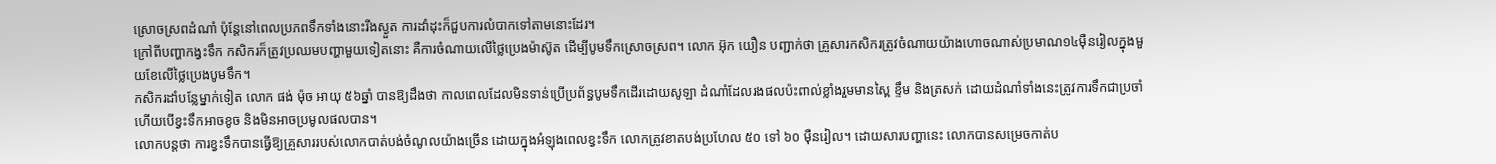ស្រោចស្រពដំណាំ ប៉ុន្តែនៅពេលប្រភពទឹកទាំងនោះរីងស្ងួត ការដាំដុះក៏ជួបការលំបាកទៅតាមនោះដែរ។
ក្រៅពីបញ្ហាកង្វះទឹក កសិករក៏ត្រូវប្រឈមបញ្ហាមួយទៀតនោះ គឺការចំណាយលើថ្លៃប្រេងម៉ាស៊ូត ដើម្បីបូមទឹកស្រោចស្រព។ លោក អ៊ុក យឿន បញ្ជាក់ថា គ្រួសារកសិករត្រូវចំណាយយ៉ាងហោចណាស់ប្រមាណ១៤ម៉ឺនរៀលក្នុងមួយខែលើថ្លៃប្រេងបូមទឹក។
កសិករដាំបន្លែម្នាក់ទៀត លោក ផង់ ម៉ុច អាយុ ៥៦ឆ្នាំ បានឱ្យដឹងថា កាលពេលដែលមិនទាន់ប្រើប្រព័ន្ធបូមទឹកដើរដោយសូឡា ដំណាំដែលរងផលប៉ះពាល់ខ្លាំងរួមមានស្ពៃ ខ្ទឹម និងត្រសក់ ដោយដំណាំទាំងនេះត្រូវការទឹកជាប្រចាំ ហើយបើខ្វះទឹកអាចខូច និងមិនអាចប្រមូលផលបាន។
លោកបន្តថា ការខ្វះទឹកបានធ្វើឱ្យគ្រួសាររបស់លោកបាត់បង់ចំណូលយ៉ាងច្រើន ដោយក្នុងអំឡុងពេលខ្វះទឹក លោកត្រូវខាតបង់ប្រហែល ៥០ ទៅ ៦០ ម៉ឺនរៀល។ ដោយសារបញ្ហានេះ លោកបានសម្រេចកាត់ប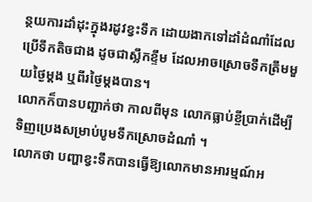ន្ថយការដាំដុះក្នុងរដូវខ្វះទឹក ដោយងាកទៅដាំដំណាំដែលប្រើទឹកតិចជាង ដូចជាស្លឹកខ្ទឹម ដែលអាចស្រោចទឹកត្រឹមមួយថ្ងៃម្តង ឬពីរថ្ងៃម្តងបាន។
លោកក៏បានបញ្ជាក់ថា កាលពីមុន លោកធ្លាប់ខ្ចីប្រាក់ដើម្បីទិញប្រេងសម្រាប់បូមទឹកស្រោចដំណាំ ។
លោកថា បញ្ហាខ្វះទឹកបានធ្វើឱ្យលោកមានអារម្មណ៍អ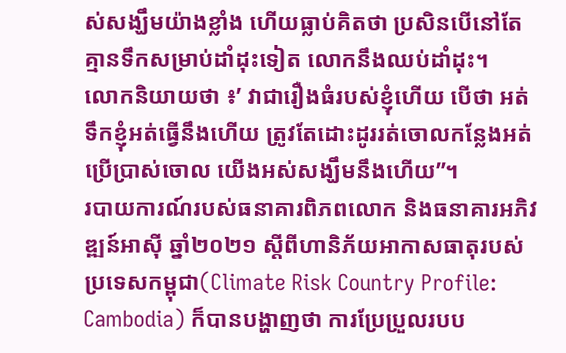ស់សង្ឃឹមយ៉ាងខ្លាំង ហើយធ្លាប់គិតថា ប្រសិនបើនៅតែគ្មានទឹកសម្រាប់ដាំដុះទៀត លោកនឹងឈប់ដាំដុះ។
លោកនិយាយថា ៖’ វាជារឿងធំរបស់ខ្ញុំហើយ បើថា អត់ទឹកខ្ញុំអត់ធ្វើនឹងហើយ ត្រូវតែដោះដូររត់ចោលកន្លែងអត់ប្រើប្រាស់ចោល យើងអស់សង្ឃឹមនឹងហើយ”។
របាយការណ៍របស់ធនាគារពិភពលោក និងធនាគារអភិវឌ្ឍន៍អាស៊ី ឆ្នាំ២០២១ ស្ដីពីហានិភ័យអាកាសធាតុរបស់ប្រទេសកម្ពុជា(Climate Risk Country Profile: Cambodia) ក៏បានបង្ហាញថា ការប្រែប្រួលរបប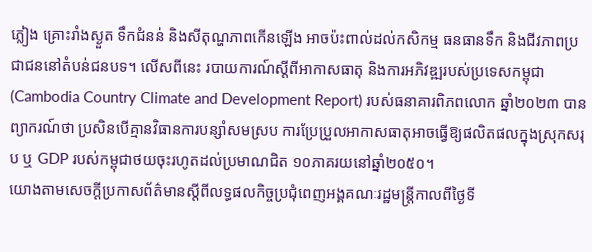ភ្លៀង គ្រោះរាំងស្ងួត ទឹកជំនន់ និងសីតុណ្ហភាពកើនឡើង អាចប៉ះពាល់ដល់កសិកម្ម ធនធានទឹក និងជីវភាពប្រជាជននៅតំបន់ជនបទ។ លើសពីនេះ របាយការណ៍ស្តីពីអាកាសធាតុ និងការអភិវឌ្ឍរបស់ប្រទេសកម្ពុជា (Cambodia Country Climate and Development Report) របស់ធនាគារពិភពលោក ឆ្នាំ២០២៣ បានព្យាករណ៍ថា ប្រសិនបើគ្មានវិធានការបន្សាំសមស្រប ការប្រែប្រួលអាកាសធាតុអាចធ្វើឱ្យផលិតផលក្នុងស្រុកសរុប ឬ GDP របស់កម្ពុជាថយចុះរហូតដល់ប្រមាណជិត ១០ភាគរយនៅឆ្នាំ២០៥០។
យោងតាមសេចក្តីប្រកាសព័ត៌មានស្តីពីលទ្ធផលកិច្ចប្រជុំពេញអង្គគណៈរដ្ឋមន្ត្រីកាលពីថ្ងៃទី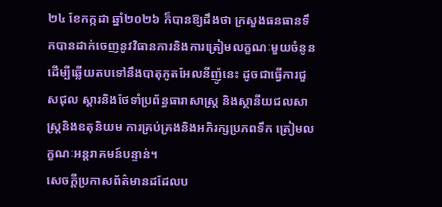២៤ ខែកក្កដា ឆ្នាំ២០២៦ ក៏បានឱ្យដឹងថា ក្រសួងធនធានទឹកបានដាក់ចេញនូវវិធានការនិងការត្រៀមលក្ខណៈមួយចំនូន ដើម្បីឆ្លើយតបទៅនឹងបាតុភូតអែលនីញ៉ូនេះ ដូចជាធ្វើការជួសជុល ស្តារនិងថែទាំប្រព័ន្ធធារាសាស្ត្រ និងស្ថានីយជលសាស្ត្រនិងឧតុនិយម ការគ្រប់គ្រងនិងអភិរក្សប្រភពទឹក ត្រៀមលក្ខណៈអន្តរាគមន៍បន្ទាន់។
សេចក្តីប្រកាសព័ត៌មានដដែលប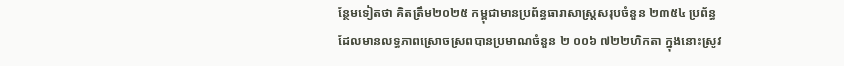ន្ថែមទៀតថា គិតត្រឹម២០២៥ កម្ពុជាមានប្រព័ន្ធធារាសាស្ត្រសរុបចំនួន ២៣៥៤ ប្រព័ន្ធ ដែលមានលទ្ធភាពស្រោចស្រពបានប្រមាណចំនួន ២ ០០៦ ៧២២ហិកតា ក្នុងនោះស្រូវ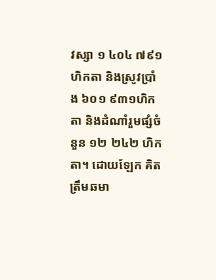វស្សា ១ ៤០៤ ៧៩១ហិកតា និងស្រូវប្រាំង ៦០១ ៩៣១ហិកតា និងដំណាំរួមផ្សំចំនួន ១២ ២៤២ ហិកតា។ ដោយឡែក គិតត្រឹមឆមា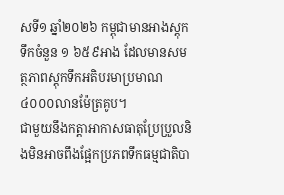សទី១ ឆ្នាំ២០២៦ កម្ពុជាមានអាងស្តុកទឹកចំនួន ១ ៦៥៩អាង ដែលមានសមត្ថភាពស្តុកទឹកអតិបរមាប្រមាណ ៤០០០លានម៉ែត្រគូប។
ជាមួយនឹងកត្តាអាកាសធាតុប្រែប្រួលនិងមិនអាចពឹងផ្អែកប្រភពទឹកធម្មជាតិបា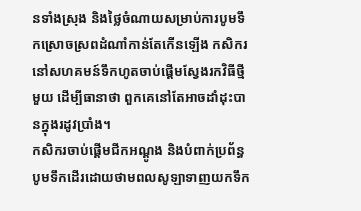នទាំងស្រុង និងថ្លៃចំណាយសម្រាប់ការបូមទឹកស្រោចស្រពដំណាំកាន់តែកើនឡើង កសិករនៅសហគមន៍ទឹកហូតចាប់ផ្តើមស្វែងរកវិធីថ្មីមួយ ដើម្បីធានាថា ពួកគេនៅតែអាចដាំដុះបានក្នុងរដូវប្រាំង។
កសិករចាប់ផ្តើមជីកអណ្តូង និងបំពាក់ប្រព័ន្ធបូមទឹកដើរដោយថាមពលសូឡាទាញយកទឹក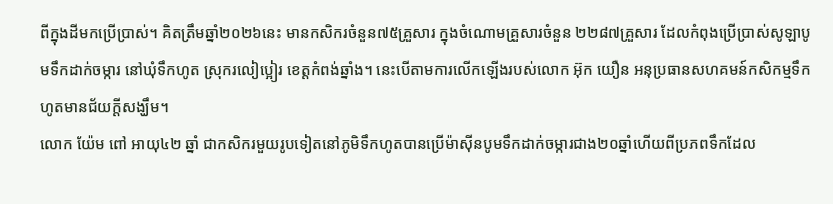ពីក្នុងដីមកប្រើប្រាស់។ គិតត្រឹមឆ្នាំ២០២៦នេះ មានកសិករចំនួន៧៥គ្រួសារ ក្នុងចំណោមគ្រួសារចំនួន ២២៨៧គ្រួសារ ដែលកំពុងប្រើប្រាស់សូឡាបូមទឹកដាក់ចម្ការ នៅឃុំទឹកហូត ស្រុករលៀប្អៀរ ខេត្តកំពង់ឆ្នាំង។ នេះបើតាមការលើកឡើងរបស់លោក អ៊ុក យឿន អនុប្រធានសហគមន៍កសិកម្មទឹកហូតមានជ័យក្តីសង្ឃឹម។
លោក យ៉ែម ពៅ អាយុ៤២ ឆ្នាំ ជាកសិករមួយរូបទៀតនៅភូមិទឹកហូតបានប្រើម៉ាស៊ីនបូមទឹកដាក់ចម្ការជាង២០ឆ្នាំហើយពីប្រភពទឹកដែល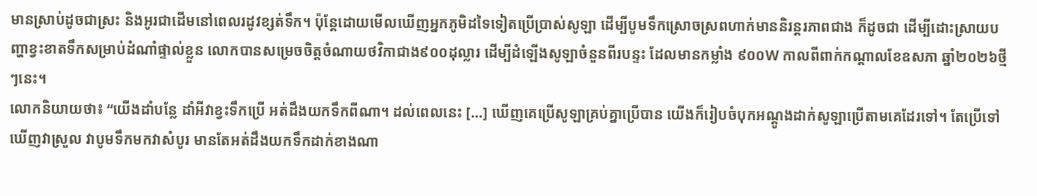មានស្រាប់ដូចជាស្រះ និងអូរជាដើមនៅពេលរដូវខ្សត់ទឹក។ ប៉ុន្តែដោយមើលឃើញអ្នកភូមិដទៃទៀតប្រើប្រាស់សូឡា ដើម្បីបូមទឹកស្រោចស្រពហាក់មាននិរន្តរភាពជាង ក៏ដូចជា ដើម្បីដោះស្រាយបញ្ហាខ្វះខាតទឹកសម្រាប់ដំណាំផ្ទាល់ខ្លួន លោកបានសម្រេចចិត្តចំណាយថវិកាជាង៩០០ដុល្លារ ដើម្បីដំឡើងសូឡាចំនួនពីរបន្ទះ ដែលមានកម្លាំង ៩០០W កាលពីពាក់កណ្ដាលខែឧសភា ឆ្នាំ២០២៦ថ្មីៗនេះ។
លោកនិយាយថា៖ “យើងដាំបន្លែ ដាំអីវាខ្វះទឹកប្រើ អត់ដឹងយកទឹកពីណា។ ដល់ពេលនេះ […] ឃើញគេប្រើសូឡាគ្រប់គ្នាប្រើបាន យើងក៏រៀបចំបុកអណ្ដូងដាក់សូឡាប្រើតាមគេដែរទៅ។ តែប្រើទៅឃើញវាស្រួល វាបូមទឹកមកវាសំបូរ មានតែអត់ដឹងយកទឹកដាក់ខាងណា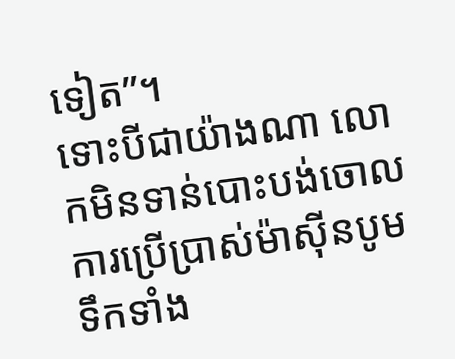ទៀត”។
ទោះបីជាយ៉ាងណា លោកមិនទាន់បោះបង់ចោលការប្រើប្រាស់ម៉ាស៊ីនបូមទឹកទាំង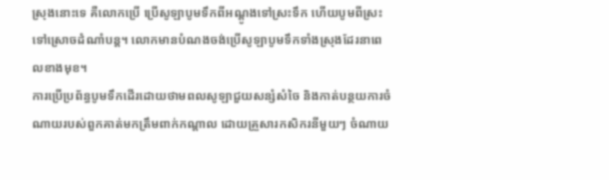ស្រុងនោះទេ គឺលោកប្រើ ប្រើសូឡាបូមទឹកពីអណ្ដូងទៅស្រះទឹក ហើយបូមពីស្រះទៅស្រោចដំណាំបន្ត។ លោកមានបំណងចង់ប្រើសូឡាបូមទឹកទាំងស្រុងដែរនាពេលខាងមុខ។
ការប្រើប្រព័ន្ធបូមទឹកដើរដោយថាមពលសូឡាជួយសន្សំសំចៃ និងកាត់បន្ថយការចំណាយរបស់ពួកគាត់មកត្រឹមពាក់កណ្តាល ដោយគ្រួសារកសិករនីមួយៗ ចំណាយ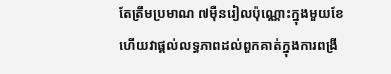តែត្រឹមប្រមាណ ៧ម៉ឺនរៀលប៉ុណ្ណោះក្នុងមួយខែ ហើយវាផ្តល់លទ្ធភាពដល់ពួកគាត់ក្នុងការពង្រី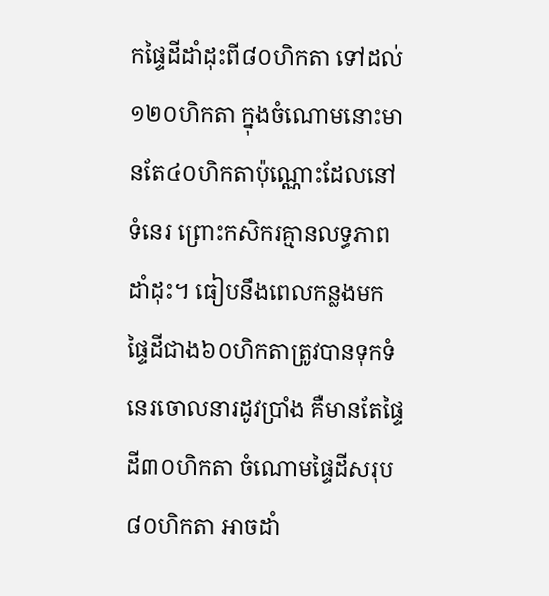កផ្ទៃដីដាំដុះពី៨០ហិកតា ទៅដល់១២០ហិកតា ក្នុងចំណោមនោះមានតែ៤០ហិកតាប៉ុណ្ណោះដែលនៅទំនេរ ព្រោះកសិករគ្មានលទ្ធភាពដាំដុះ។ ធៀបនឹងពេលកន្លងមក ផ្ទៃដីជាង៦០ហិកតាត្រូវបានទុកទំនេរចោលនារដូវប្រាំង គឺមានតែផ្ទៃដី៣០ហិកតា ចំណោមផ្ទៃដីសរុប៨០ហិកតា អាចដាំ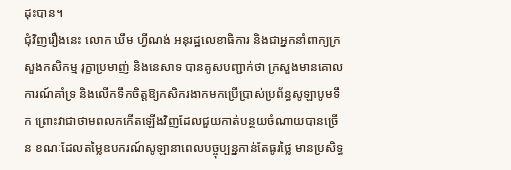ដុះបាន។
ជុំវិញរឿងនេះ លោក ឃឹម ហ្វីណង់ អនុរដ្ឋលេខាធិការ និងជាអ្នកនាំពាក្យក្រសួងកសិកម្ម រុក្ខាប្រមាញ់ និងនេសាទ បានគូសបញ្ជាក់ថា ក្រសួងមានគោលការណ៍គាំទ្រ និងលើកទឹកចិត្តឱ្យកសិករងាកមកប្រើប្រាស់ប្រព័ន្ធសូឡាបូមទឹក ព្រោះវាជាថាមពលកកើតឡើងវិញដែលជួយកាត់បន្ថយចំណាយបានច្រើន ខណៈដែលតម្លៃឧបករណ៍សូឡានាពេលបច្ចុប្បន្នកាន់តែធូរថ្លៃ មានប្រសិទ្ធ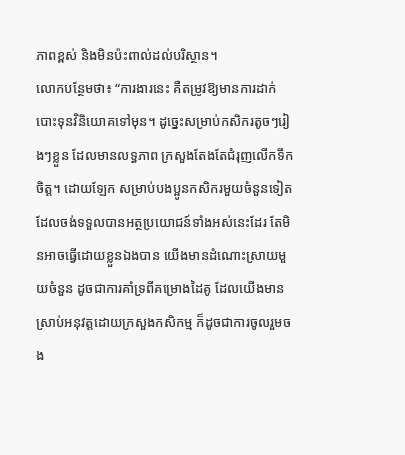ភាពខ្ពស់ និងមិនប៉ះពាល់ដល់បរិស្ថាន។
លោកបន្ថែមថា៖ “ការងារនេះ គឺតម្រូវឱ្យមានការដាក់បោះទុនវិនិយោគទៅមុន។ ដូច្នេះសម្រាប់កសិករតូចៗរៀងៗខ្លួន ដែលមានលទ្ធភាព ក្រសួងតែងតែជំរុញលើកទឹកចិត្ត។ ដោយឡែក សម្រាប់បងប្អូនកសិករមួយចំនួនទៀត ដែលចង់ទទួលបានអត្ថប្រយោជន៍ទាំងអស់នេះដែរ តែមិនអាចធ្វើដោយខ្លួនឯងបាន យើងមានដំណោះស្រាយមួយចំនួន ដូចជាការគាំទ្រពីគម្រោងដៃគូ ដែលយើងមានស្រាប់អនុវត្តដោយក្រសួងកសិកម្ម ក៏ដូចជាការចូលរួមចង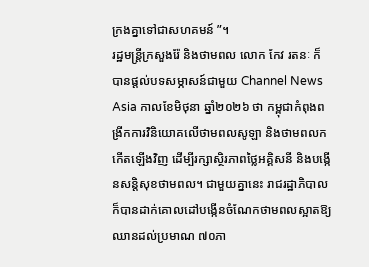ក្រងគ្នាទៅជាសហគមន៍ ”។
រដ្ឋមន្ត្រីក្រសួងរ៉ែ និងថាមពល លោក កែវ រតនៈ ក៏បានផ្តល់បទសម្ភាសន៍ជាមួយ Channel News Asia កាលខែមិថុនា ឆ្នាំ២០២៦ ថា កម្ពុជាកំពុងពង្រីកការវិនិយោគលើថាមពលសូឡា និងថាមពលកកើតឡើងវិញ ដើម្បីរក្សាស្ថិរភាពថ្លៃអគ្គិសនី និងបង្កើនសន្តិសុខថាមពល។ ជាមួយគ្នានេះ រាជរដ្ឋាភិបាលក៏បានដាក់គោលដៅបង្កើនចំណែកថាមពលស្អាតឱ្យឈានដល់ប្រមាណ ៧០ភា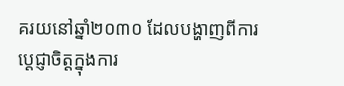គរយនៅឆ្នាំ២០៣០ ដែលបង្ហាញពីការប្តេជ្ញាចិត្តក្នុងការ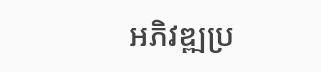អភិវឌ្ឍប្រ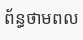ព័ន្ធថាមពល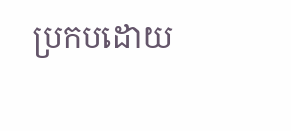ប្រកបដោយ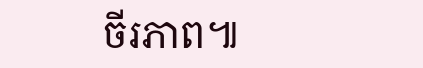ចីរភាព៕